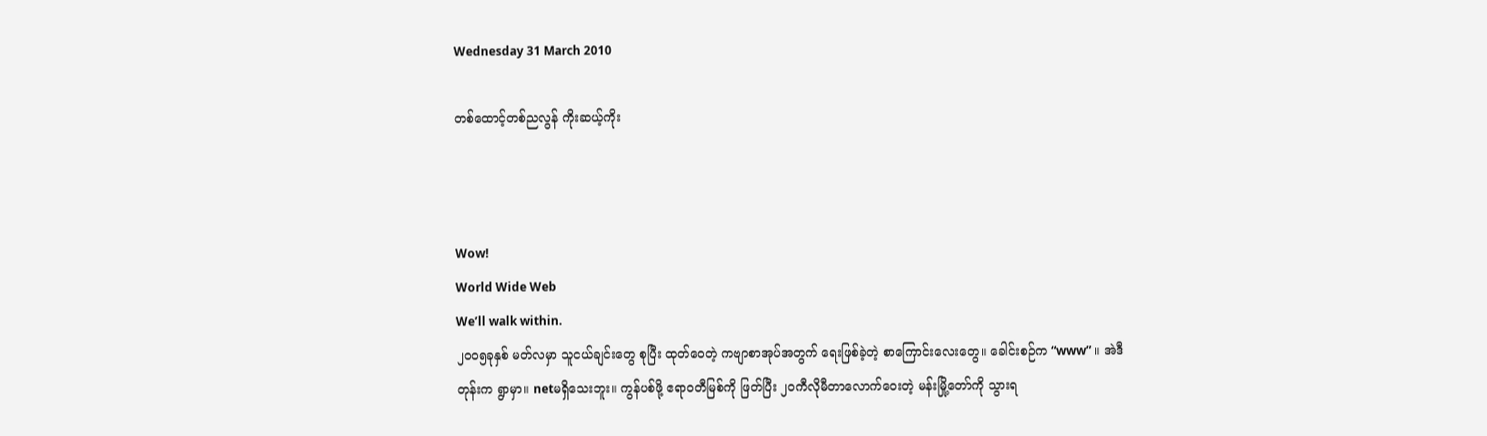Wednesday 31 March 2010

တစ်ထောင့်တစ်ညလွန် ကိုးဆယ့်ကိုး



Wow!
World Wide Web
We’ll walk within.
၂၀၀၅ခုနှစ် မတ်လမှာ သူငယ်ချင်းတွေ စုပြီး ထုတ်ဝေတဲ့ ကဗျာစာအုပ်အတွက် ရေးဖြစ်ခဲ့တဲ့ စာကြောင်းလေးတွေ။ ခေါင်းစဉ်က “www” ။ အဲဒီတုန်းက ရွာမှာ။ netမရှိသေးဘူး။ ကွန်ပစ်ဖို့ ဧရာ၀တီမြစ်ကို ဖြတ်ပြီး ၂၀ကီလိုမီတာလောက်ဝေးတဲ့ မန်းမြို့တော်ကို သွားရ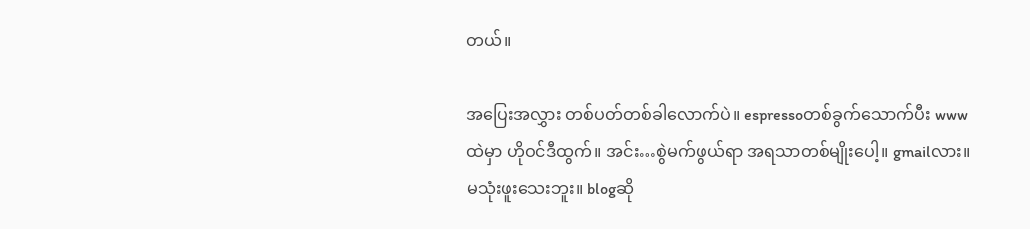တယ်။

အပြေးအလွှား တစ်ပတ်တစ်ခါလောက်ပဲ။ espressoတစ်ခွက်သောက်ပီး wwwထဲမှာ ဟိုဝင်ဒီထွက်။ အင်း…စွဲမက်ဖွယ်ရာ အရသာတစ်မျိုးပေါ့။ gmailလား။ မသုံးဖူးသေးဘူး။ blogဆို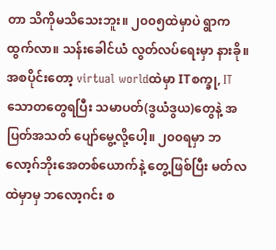တာ သိကိုမသိသေးဘူး။ ၂၀၀၅ထဲမှာပဲ ရွာကထွက်လာ။ သန်းခေါင်ယံ လွတ်လပ်ရေးမှာ နားခို။
အစပိုင်းတော့ virtual worldထဲမှာ ITစက္ခု, ITသောတတွေရပြီး သမာပတ်(ဒွယံဒွယ)တွေနဲ့ အပြတ်အသတ် ပျော်မွေ့လို့ပေါ့။ ၂၀၀ရမှာ ဘလော့ဂ်ဘိုးအေတစ်ယောက်နဲ့ တွေ့ဖြစ်ပြီး မတ်လထဲမှာမှ ဘလော့ဂင်း စ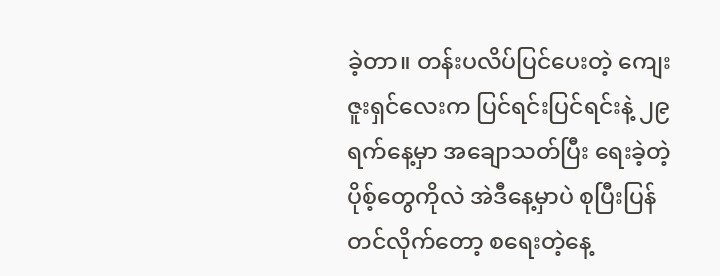ခဲ့တာ။ တန်းပလိပ်ပြင်ပေးတဲ့ ကျေးဇူးရှင်လေးက ပြင်ရင်းပြင်ရင်းနဲ့ ၂၉ရက်နေ့မှာ အချောသတ်ပြီး ရေးခဲ့တဲ့ ပိုစ့်တွေကိုလဲ အဲဒီနေ့မှာပဲ စုပြီးပြန်တင်လိုက်တော့ စရေးတဲ့နေ့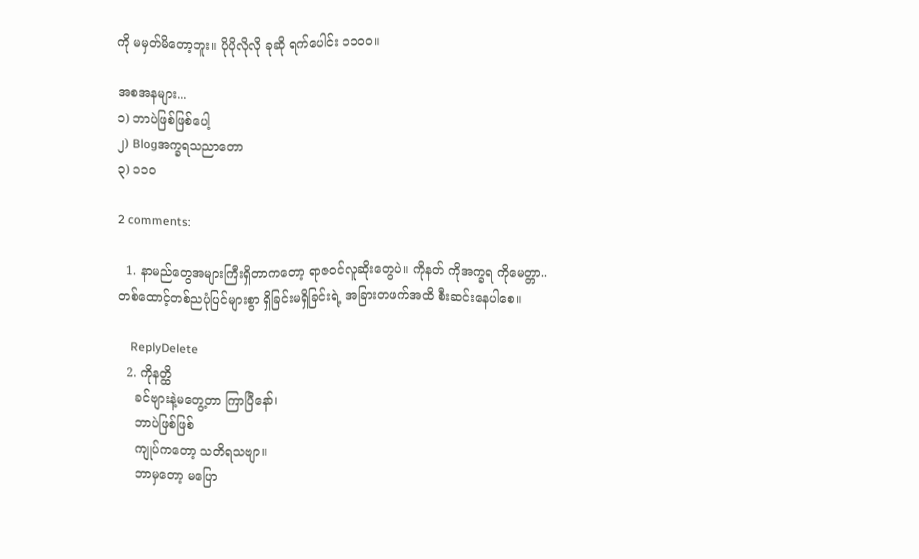ကို မမှတ်မိတော့ဘူး။ ပိုပိုလိုလို ခုဆို ရက်ပေါင်း ၁၁၀၀။

အစအနများ...
၁) ဘာပဲဖြစ်ဖြစ်ပေါ့
၂) Blogအက္ခရသညာတော
၃) ၁၁၀

2 comments:

  1. နာမည်တွေအများကြီးရှိတာကတော့ ရာဇဝင်လူဆိုးတွေပဲ။ ကိုနတ် ကိုအက္ခရ ကိုမေတ္တာ.. တစ်ထောင့်တစ်ညပုံပြင်များစွာ ရှိခြင်းမရှိခြင်းရဲ့ အခြားတဖက်အထိ စီးဆင်းနေပါစေ။

    ReplyDelete
  2. ကိုနတ္ထိ
    ခင်ဗျားနဲ့မတွေ့တာ ကြာပြီနော်၊
    ဘာပဲဖြစ်ဖြစ်
    ကျုပ်ကတော့ သတိရသဗျာ။
    ဘာမှတော့ မပြော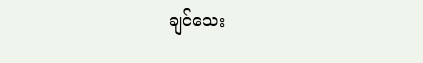ချင်သေး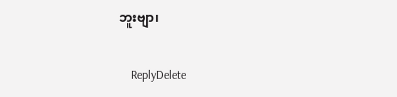ဘူးဗျာ၊

    ReplyDelete